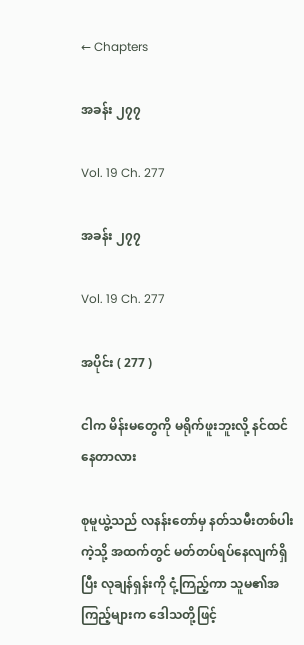← Chapters

အခန်း ၂၇၇

Vol. 19 Ch. 277

အခန်း ၂၇၇

Vol. 19 Ch. 277

အပိုင်း ( 277 )

ငါက မိန်းမတွေကို မရိုက်ဖူးဘူးလို့ နင်ထင်နေတာလား

စုမူယွဲ့သည် လနန်းတော်မှ နတ်သမီးတစ်ပါးကဲ့သို့ အထက်တွင် မတ်တပ်ရပ်နေလျက်ရှိပြီး လုချန်ရှန်းကို ငုံ့ကြည့်ကာ သူမ၏အကြည့်များက ဒေါသတို့ဖြင့်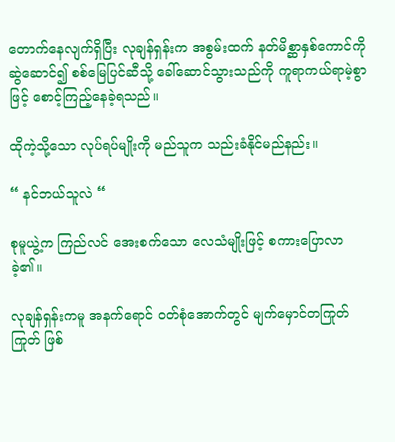တောက်နေလျက်ရှိပြီး လုချန်ရှန်းက အစွမ်းထက် နတ်မိစ္ဆာနှစ်ကောင်ကို ဆွဲဆောင်၍ စစ်မြေပြင်ဆီသို့ ခေါ်ဆောင်သွားသည်ကို ကူရာကယ်ရာမဲ့စွာဖြင့် စောင့်ကြည့်နေခဲ့ရသည်။

ထိုကဲ့သို့သော လုပ်ရပ်မျိုးကို မည်သူက သည်းခံနိုင်မည်နည်း။

“ နင်ဘယ်သူလဲ “

စုမူယွဲ့က ကြည်လင် အေးစက်သော လေသံမျိုးဖြင့် စကားပြောလာခဲ့၏။

လုချန်ရှန်းကမူ အနက်ရောင် ဝတ်စုံအောက်တွင် မျက်မှောင်တကြုတ်ကြုတ် ဖြစ်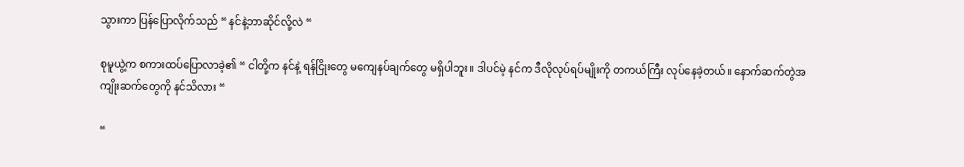သွားကာ ပြန်ပြောလိုက်သည် “ နင်နဲ့ဘာဆိုင်လို့လဲ “

စုမူယွဲ့က စကားထပ်ပြောလာခဲ့၏ “ ငါတို့က နင်နဲ့ ရန်ငြိုး‌တွေ မကျေနပ်ချက်တွေ မရှိပါဘူး။ ဒါပင်မဲ့ နင်က ဒီလိုလုပ်ရပ်မျိုးကို တကယ်ကြီး လုပ်နေခဲ့တယ်။ နောက်ဆက်တွဲအကျိုးဆက်တွေကို နင်သိလား “

“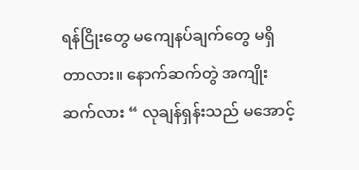ရန်ငြိုးတွေ မကျေနပ်ချက်တွေ မရှိတာလား။ နောက်ဆက်တွဲ အကျိုးဆက်လား “ လုချန်ရှန်းသည် မအောင့်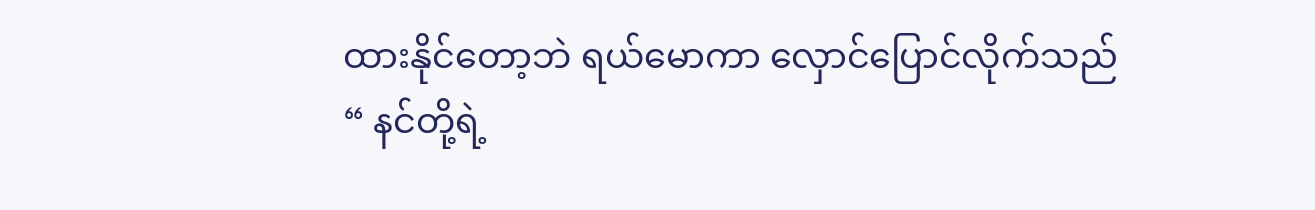ထားနိုင်တော့ဘဲ ရယ်မောကာ လှောင်ပြောင်လိုက်သည် “ နင်တို့ရဲ့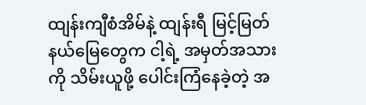ထျန်းကျီစံအိမ်နဲ့ ထျန်းရီ မြင့်မြတ်နယ်မြေတွေက ငါ့ရဲ့ အမှတ်အသားကို သိမ်းယူဖို့ ပေါင်းကြံနေခဲ့တဲ့ အ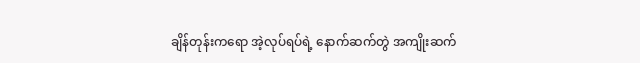ချိန်တုန်းကရော အဲ့လုပ်ရပ်ရဲ့ နောက်ဆက်တွဲ အကျိုးဆက်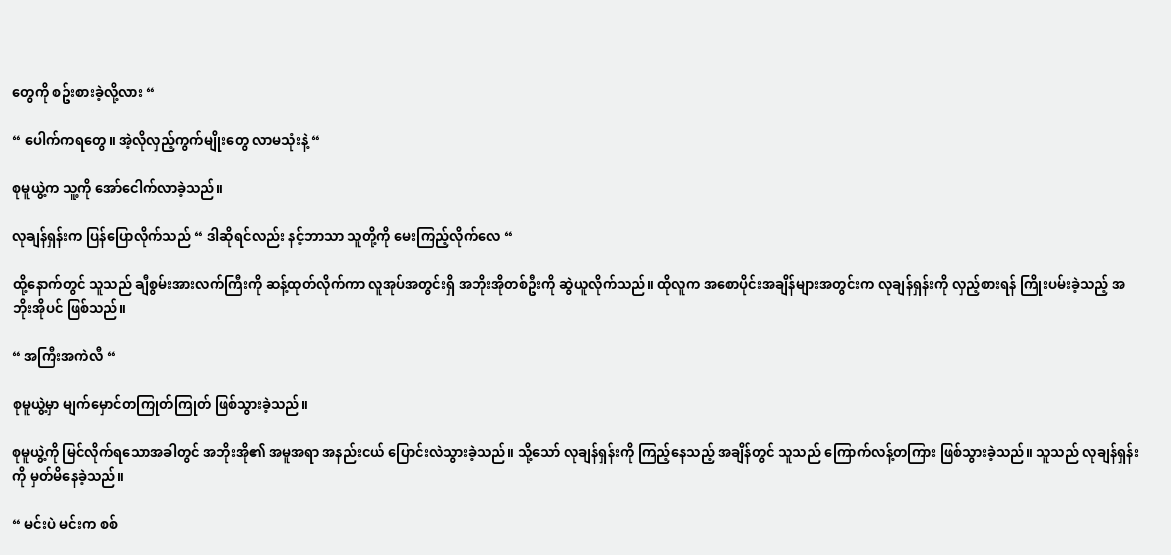တွေကို စဥ်းစားခဲ့လို့လား “

“ ပေါက်ကရတွေ။ အဲ့လိုလှည့်ကွက်မျိုးတွေ လာမသုံးနဲ့ “

စုမူယွဲ့က သူ့ကို အော်ငေါက်လာခဲ့သည်။

လုချန်ရှန်းက ပြန်ပြောလိုက်သည် “ ဒါဆိုရင်လည်း နင့်ဘာသာ သူတို့ကို မေးကြည့်လိုက်လေ “

ထို့နောက်တွင် သူသည် ချီစွမ်းအားလက်ကြီးကို ဆန့်ထုတ်လိုက်ကာ လူအုပ်အတွင်းရှိ အဘိုးအိုတစ်ဦးကို ဆွဲယူလိုက်သည်။ ထိုလူက အစောပိုင်းအချိန်များအတွင်းက လုချန်ရှန်းကို လှည့်စားရန် ကြိုးပမ်းခဲ့သည့် အဘိုးအိုပင် ဖြစ်သည်။

“ အကြီးအကဲလီ “

စုမူယွဲ့မှာ မျက်မှောင်တကြုတ်ကြုတ် ဖြစ်သွားခဲ့သည်။

စုမူယွဲ့ကို မြင်လိုက်ရသောအခါတွင် အဘိုးအို၏ အမူအရာ အနည်းငယ် ပြောင်းလဲသွားခဲ့သည်။ သို့သော် လုချန်ရှန်းကို ကြည့်နေသည့် အချိန်တွင် သူသည် ကြောက်လန့်တကြား ဖြစ်သွားခဲ့သည်။ သူသည် လုချန်ရှန်းကို မှတ်မိနေခဲ့သည်။

“ မင်းပဲ မင်းက စစ်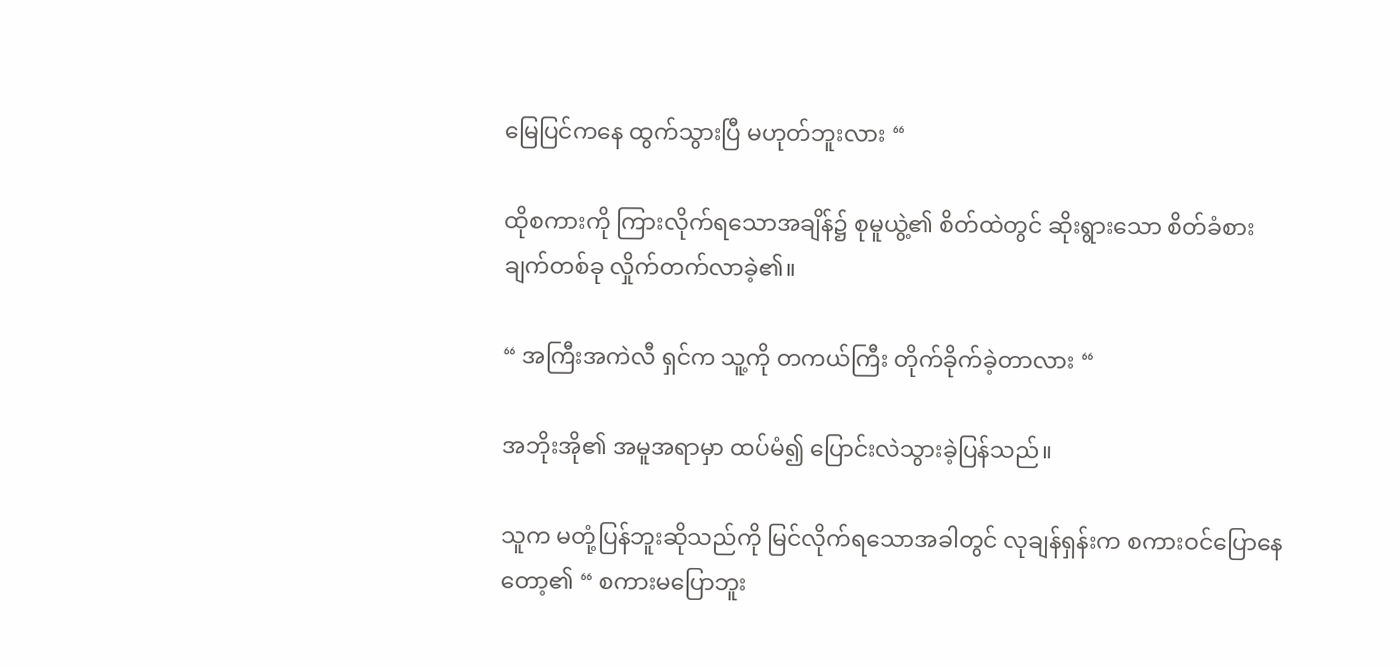မြေပြင်ကနေ ထွက်သွားပြီ မဟုတ်ဘူးလား “

ထိုစကားကို ကြားလိုက်ရသောအချိန်၌ စုမူယွဲ့၏ စိတ်ထဲတွင် ဆိုးရွားသော စိတ်ခံစားချက်တစ်ခု လှိုက်တက်လာခဲ့၏။

“ အကြီးအကဲလီ ရှင်က သူ့ကို တကယ်ကြီး တိုက်ခိုက်ခဲ့တာလား “

အဘိုးအို၏ အမူအရာမှာ ထပ်မံ၍ ပြောင်းလဲသွားခဲ့ပြန်သည်။

သူက မတုံ့ပြန်ဘူးဆိုသည်ကို မြင်လိုက်ရသောအခါတွင် လုချန်ရှန်းက စကားဝင်ပြောနေတော့၏ “ စကားမပြောဘူး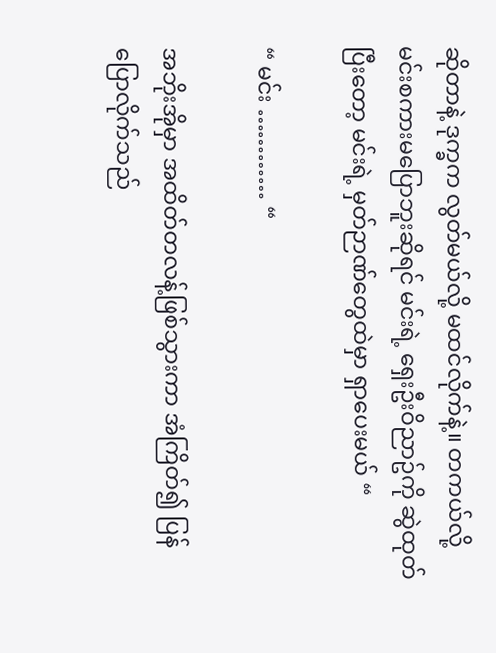ဆိုတာနဲ့ ဒုက္ခက လွတ်မယ်လို့ မထင်လိုက်နဲ့။ တကယ်လို့ မင်းစကားမပြောဘူးဆိုရင် မင်းရဲ့ ရှေးဦးဝိညာဥ်ကို ဆွဲထုတ်ပြီးတော့ မင်းရဲ့ မှတ်ဉာဏ်တွေထဲမှာ ရှာပေးမယ် “

“ မင်း ………… “

အဘိုးအိုမှာ အထိတ်တလန့်ဖြစ်သွားကာ အံကြိတ်၍ ပြန်ပြောလိုက်သည်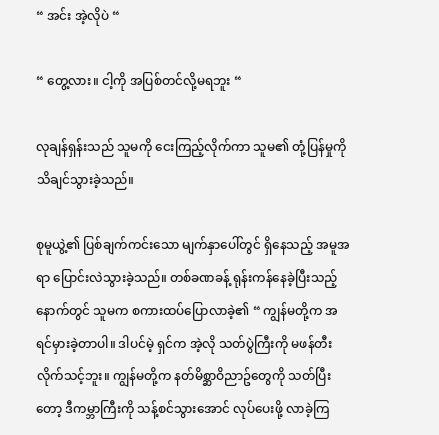“ အင်း အဲ့လိုပဲ “

“ တွေ့လား။ ငါ့ကို အပြစ်တင်လို့မရဘူး “

လုချန်ရှန်းသည် သူမကို ငေးကြည့်လိုက်ကာ သူမ၏ တုံ့ပြန်မှုကို သိချင်သွားခဲ့သည်။

စုမူယွဲ့၏ ပြစ်ချက်ကင်းသော မျက်နှာပေါ်တွင် ရှိနေသည့် အမူအရာ ပြောင်းလဲသွားခဲ့သည်။ တစ်ခဏခန့် ရုန်းကန်နေခဲ့ပြီးသည့်နောက်တွင် သူမက စကားထပ်ပြောလာခဲ့၏ “ ကျွန်မတို့က အရင်မှားခဲ့တာပါ။ ဒါပင်မဲ့ ရှင်က အဲ့လို သတ်ပွဲကြီးကို မဖန်တီးလိုက်သင့်ဘူး။ ကျွန်မတို့က နတ်မိစ္ဆာဝိညာဥ်တွေကို သတ်ပြီးတော့ ဒီကမ္ဘာကြီးကို သန့်စင်သွားအောင် လုပ်ပေးဖို့ လာခဲ့ကြ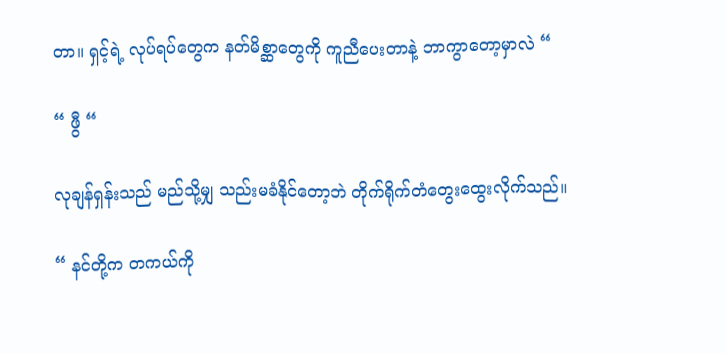တာ။ ရှင့်ရဲ့ လုပ်ရပ်တွေက နတ်မိစ္ဆာတွေကို ကူညီပေးတာနဲ့ ဘာကွာတော့မှာလဲ “

“ ဖွီ “

လုချန်ရှန်းသည် မည်သို့မျှ သည်းမခံနိုင်တော့ဘဲ တိုက်ရိုက်တံတွေးထွေးလိုက်သည်။

“ နင်တို့က တကယ်ကို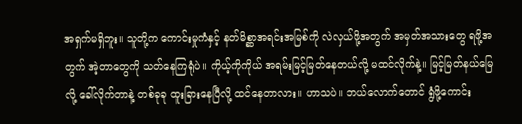အရှက်မရှိဘူး။ သူတို့က ကောင်းမှုကံနှင့် နတ်မိစ္ဆာအရင်းအမြစ်ကို လဲလှယ်ဖို့အတွက် အမှတ်အသားတွေ ရဖို့အတွက် အဲ့တာတွေကို သတ်နေကြရုံပဲ။ ကိုယ့်ကိုကိုယ် အရမ်းမြင့်မြတ်နေတယ်လို့ မထင်လိုက်နဲ့။ မြင့်မြတ်နယ်မြေလို့ ခေါ်လိုက်တာနဲ့ တစ်ခုခု ထူးခြားနေပြီလို့ ထင်နေတာလား။ ဟာသပဲ။ ဘယ်လောက်တောင် ရွံဖို့ကောင်း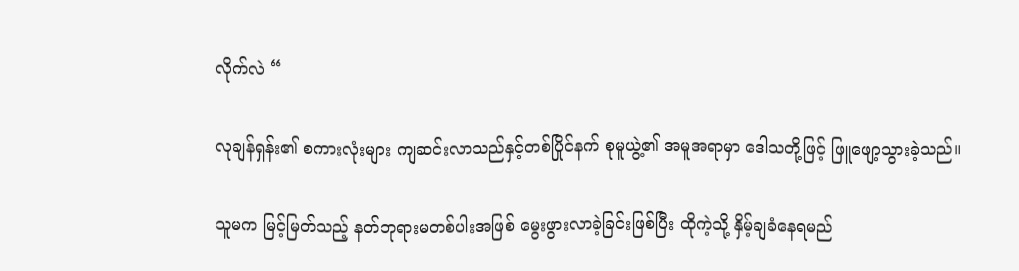လိုက်လဲ “

လုချန်ရှန်း၏ စကားလုံးများ ကျဆင်းလာသည်နှင့်တစ်ပြိုင်နက် စုမူယွဲ့၏ အမူအရာမှာ ဒေါသတို့ဖြင့် ဖြူဖျော့သွားခဲ့သည်။

သူမက မြင့်မြတ်သည့် နတ်ဘုရားမတစ်ပါးအဖြစ် မွေးဖွားလာခဲ့ခြင်းဖြစ်ပြီး ထိုကဲ့သို့ နှိမ့်ချခံနေရမည်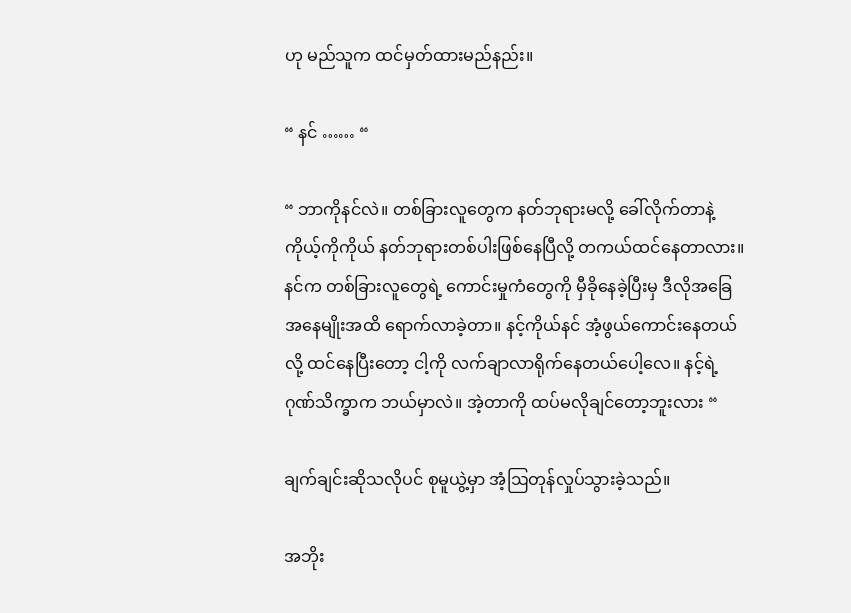ဟု မည်သူက ထင်မှတ်ထားမည်နည်း။

“ နင် …… “

“ ဘာကိုနင်လဲ။ တစ်ခြားလူတွေက နတ်ဘုရားမလို့ ခေါ်လိုက်တာနဲ့ ကိုယ့်ကိုကိုယ် နတ်ဘုရားတစ်ပါးဖြစ်နေပြီလို့ တကယ်ထင်နေတာလား။ နင်က တစ်ခြားလူတွေရဲ့ ကောင်းမှုကံတွေကို မှီခိုနေခဲ့ပြီးမှ ဒီလိုအခြေအနေမျိုးအထိ ရောက်လာခဲ့တာ။ နင့်ကိုယ်နင် အံ့ဖွယ်ကောင်းနေတယ်လို့ ထင်နေပြီးတော့ ငါ့ကို လက်ချာလာရိုက်နေတယ်ပေါ့လေ။ နင့်ရဲ့ ဂုဏ်သိက္ခာက ဘယ်မှာလဲ။ အဲ့တာကို ထပ်မလိုချင်တော့ဘူးလား “

ချက်ချင်းဆိုသလိုပင် စုမူယွဲ့မှာ အံ့ဩတုန်လှုပ်သွားခဲ့သည်။

အဘိုး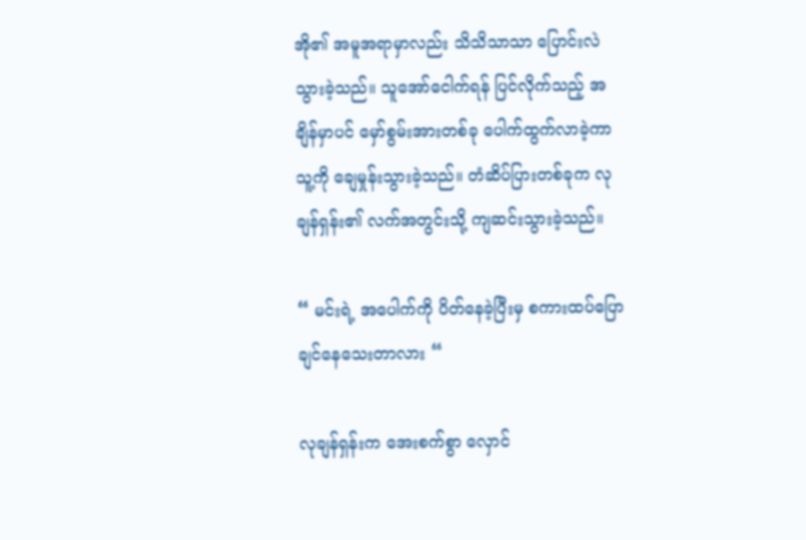အို၏ အမူအရာမှာလည်း သိသိသာသာ ပြောင်းလဲသွားခဲ့သည်။ သူအော်ငေါက်ရန် ပြင်လိုက်သည့် အချိန်မှာပင် မှော်စွမ်းအားတစ်ခု ပေါက်ထွက်လာခဲ့ကာ သူ့ကို ချေမှုန်းသွားခဲ့သည်။ တံဆိပ်ပြားတစ်ခုက လုချန်ရှန်း၏ လက်အတွင်းသို့ ကျဆင်းသွားခဲ့သည်။

“ မင်းရဲ့ အပေါက်ကို ပိတ်နေခဲ့ပြီးမှ စကားထပ်ပြောချင်နေသေးတာလား “

လုချန်ရှန်းက အေးစက်စွာ လှောင်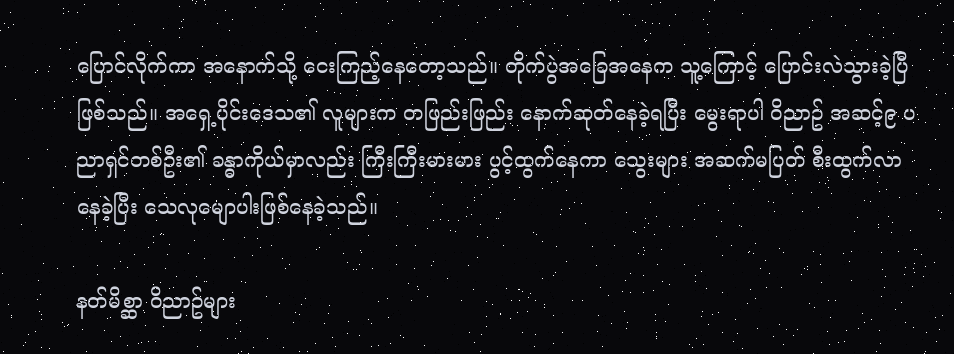ပြောင်လိုက်ကာ အနောက်သို့ ငေးကြည့်နေတော့သည်။ တိုက်ပွဲအခြေအနေက သူ့ကြောင့် ပြောင်းလဲသွားခဲ့ပြီဖြစ်သည်။ အရှေ့ပိုင်းဒေသ၏ လူများက တဖြည်းဖြည်း နောက်ဆုတ်နေခဲ့ရပြီး မွေးရာပါ ဝိညာဥ် အဆင့်၉ ပညာရှင်တစ်ဦး၏ ခန္ဓာကိုယ်မှာလည်း ကြီးကြီးမားမား ပွင့်ထွက်နေကာ သွေးများ အဆက်မပြတ် စီးထွက်လာနေခဲ့ပြီး သေလု‌မျောပါးဖြစ်နေခဲ့သည်။

နတ်မိစ္ဆာ ဝိညာဥ်များ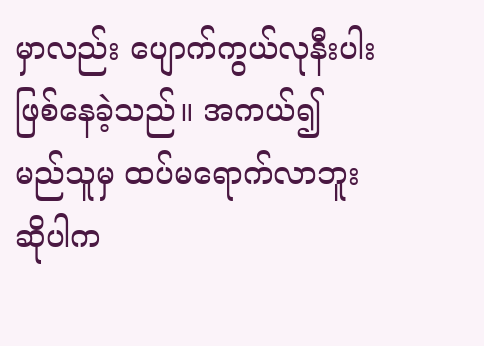မှာလည်း ပျောက်ကွယ်လုနီးပါးဖြစ်နေခဲ့သည်။ အကယ်၍ မည်သူမှ ထပ်မရောက်လာဘူးဆိုပါက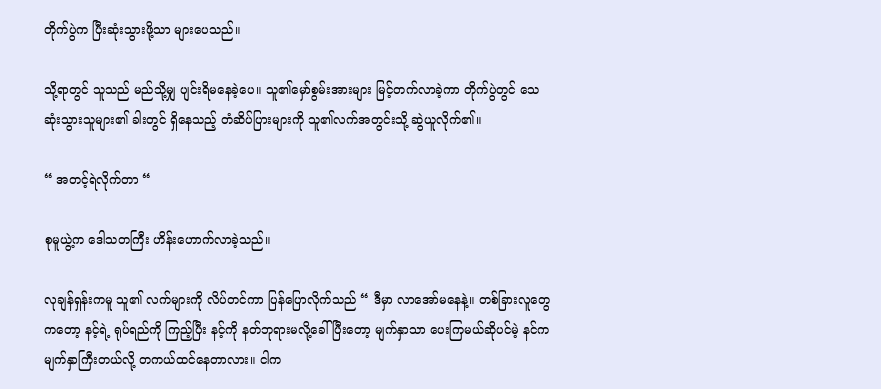တိုက်ပွဲက ပြီးဆုံးသွားဖို့သာ များပေသည်။

သို့ရာတွင် သူသည် မည်သို့မျှ ပျင်းရိမနေခဲ့ပေ။ သူ၏မှော်စွမ်းအားများ မြင့်တက်လာခဲ့ကာ တိုက်ပွဲတွင် သေဆုံးသွားသူများ၏ ခါးတွင် ရှိနေသည့် တံဆိပ်ပြားများကို သူ၏လက်အတွင်းသို့ ဆွဲယူလိုက်၏။

“ အတင့်ရဲလိုက်တာ “

စုမူယွဲ့က ဒေါသတကြီး ဟိန်းဟောက်လာခဲ့သည်။

လုချန်ရှန်းကမူ သူ၏ လက်များကို လိပ်တင်ကာ ပြန်ပြောလိုက်သည် “ ဒီမှာ လာအော်မနေနဲ့။ တစ်ခြားလူတွေကတော့ နင့်ရဲ့ ရုပ်ရည်ကို ကြည့်ပြီး နင့်ကို နတ်ဘုရားမလို့ခေါ်ပြီးတော့ မျက်နှာသာ ပေးကြမယ်ဆိုပင်မဲ့ နင်က မျက်နှာကြီးတယ်လို့ တကယ်ထင်နေတာလား။ ငါက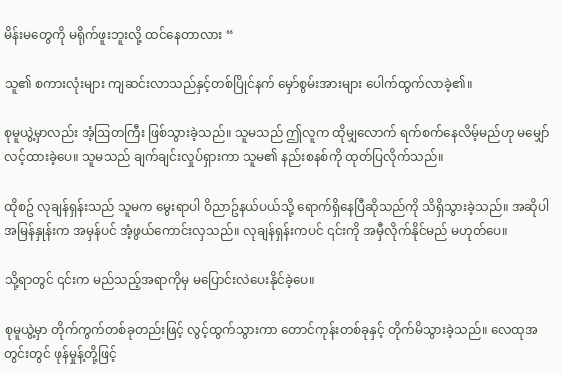မိန်းမတွေကို မရိုက်ဖူးဘူးလို့ ထင်နေတာလား “

သူ၏ စကားလုံးများ ကျဆင်းလာသည်နှင့်တစ်ပြိုင်နက် မှော်စွမ်းအားများ ပေါက်ထွက်လာခဲ့၏။

စုမူယွဲ့မှာလည်း အံ့ဩတကြီး ဖြစ်သွားခဲ့သည်။ သူမသည် ဤလူက ထိုမျှလောက် ရက်စက်နေလိမ့်မည်ဟု မမျှော်လင့်ထားခဲ့ပေ။ သူမသည် ချက်ချင်းလှုပ်ရှားကာ သူမ၏ နည်းစနစ်ကို ထုတ်ပြလိုက်သည်။

ထိုစဥ် လုချန်ရှန်းသည် သူမက မွေးရာပါ ဝိညာဥ်နယ်ပယ်သို့ ရောက်ရှိနေပြီဆိုသည်ကို သိရှိသွားခဲ့သည်။ အဆိုပါ အမြန်နှုန်းက အမှန်ပင် အံ့ဖွယ်ကောင်းလှသည်။ လုချန်ရှန်းကပင် ၎င်းကို အမှီလိုက်နိုင်မည် မဟုတ်ပေ။

သို့ရာတွင် ၎င်းက မည်သည့်အရာကိုမှ မပြောင်းလဲပေးနိုင်ခဲ့ပေ။

စုမူယွဲ့မှာ တိုက်ကွက်တစ်ခုတည်းဖြင့် လွင့်ထွက်သွားကာ တောင်ကုန်းတစ်ခုနှင့် တိုက်မိသွားခဲ့သည်။ လေထုအတွင်းတွင် ဖုန်မှုန့်တို့ဖြင့်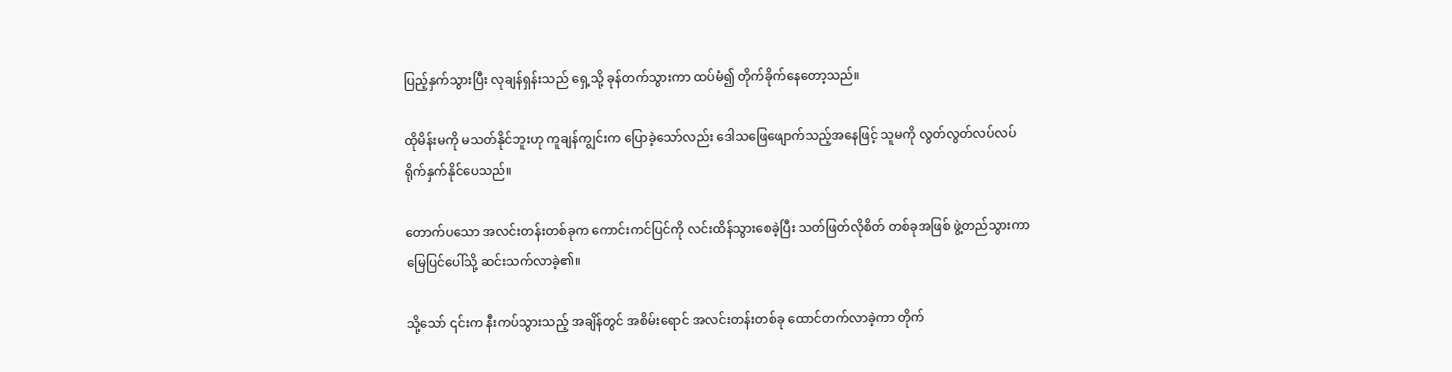ပြည့်နှက်သွားပြီး လုချန်ရှန်းသည် ရှေ့သို့ ခုန်တက်သွားကာ ထပ်မံ၍ တိုက်ခိုက်နေတော့သည်။

ထိုမိန်းမကို မသတ်နိုင်ဘူးဟု ကူချန်ကျွင်းက ပြောခဲ့သော်လည်း ဒေါသဖြေဖျောက်သည့်အနေဖြင့် သူမကို လွတ်လွတ်လပ်လပ် ရိုက်နှက်နိုင်ပေသည်။

တောက်ပသော အလင်းတန်းတစ်ခုက ကောင်းကင်ပြင်ကို လင်းထိန်သွားစေခဲ့ပြီး သတ်ဖြတ်လိုစိတ် တစ်ခုအဖြစ် ဖွဲ့တည်သွားကာ မြေပြင်ပေါ်သို့ ဆင်းသက်လာခဲ့၏။

သို့သော် ၎င်းက နီးကပ်သွားသည့် အချိန်တွင် အစိမ်းရောင် အလင်းတန်းတစ်ခု ထောင်တက်လာခဲ့ကာ တိုက်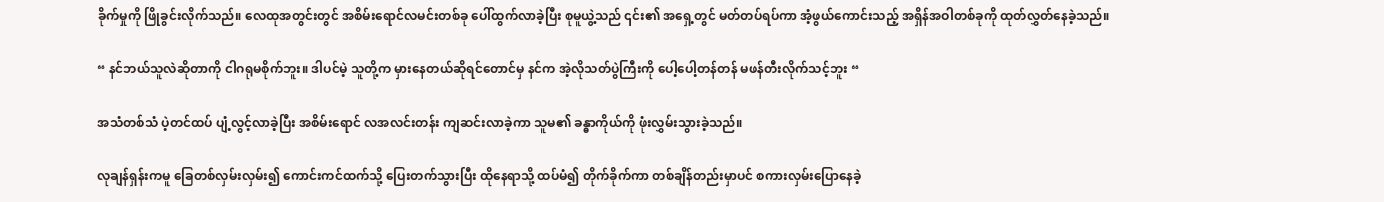ခိုက်မှုကို ဖြိုခွင်းလိုက်သည်။ လေထုအတွင်းတွင် အစိမ်းရောင်လမင်းတစ်ခု ပေါ်ထွက်လာခဲ့ပြီး စုမူယွဲ့သည် ၎င်း၏ အရှေ့တွင် မတ်တပ်ရပ်ကာ အံ့ဖွယ်ကောင်းသည့် အရှိန်အဝါတစ်ခုကို ထုတ်လွှတ်နေခဲ့သည်။

“ နင်ဘယ်သူလဲဆိုတာကို ငါဂရုမစိုက်ဘူး။ ဒါပင်မဲ့ သူတို့က မှားနေတယ်ဆိုရင်တောင်မှ နင်က အဲ့လိုသတ်ပွဲကြီးကို ပေါ့ပေါ့တန်တန် မဖန်တီးလိုက်သင့်ဘူး “

အသံတစ်သံ ပဲ့တင်ထပ် ပျံ့လွင့်လာခဲ့ပြီး အစိမ်းရောင် လအလင်းတန်း ကျဆင်းလာခဲ့ကာ သူမ၏ ခန္ဓာကိုယ်ကို ဖုံးလွှမ်းသွားခဲ့သည်။

လုချန်ရှန်းကမူ ခြေတစ်လှမ်းလှမ်း၍ ကောင်းကင်ထက်သို့ ပြေးတက်သွားပြီး ထိုနေရာသို့ ထပ်မံ၍ တိုက်ခိုက်ကာ တစ်ချိန်တည်းမှာပင် စကားလှမ်းပြောနေခဲ့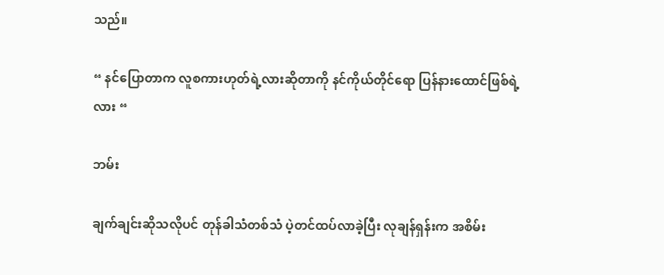သည်။

“ နင်ပြောတာက လူစကားဟုတ်ရဲ့လားဆိုတာကို နင်ကိုယ်တိုင်ရော ပြန်နားထောင်ဖြစ်ရဲ့လား “

ဘမ်း

ချက်ချင်းဆိုသလိုပင် တုန်ခါသံတစ်သံ ပဲ့တင်ထပ်လာခဲ့ပြီး လုချန်ရှန်းက အစိမ်း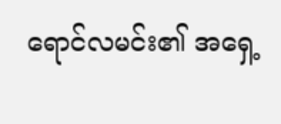ရောင်လမင်း၏ အရှေ့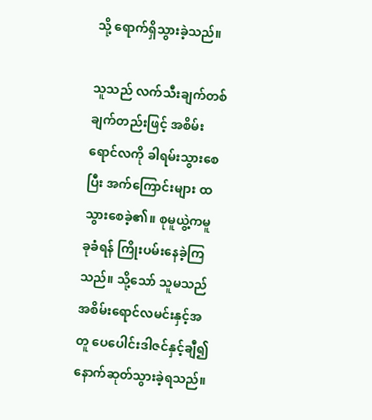သို့ ရောက်ရှိသွားခဲ့သည်။

သူသည် လက်သီးချက်တစ်ချက်တည်းဖြင့် အစိမ်းရောင်လကို ခါရမ်းသွားစေပြီး အက်ကြောင်းများ ထသွားစေခဲ့၏။ စုမူယွဲ့ကမူ ခုခံရန် ကြိုးပမ်းနေခဲ့ကြသည်။ သို့သော် သူမသည် အစိမ်းရောင်လမင်းနှင့်အတူ ပေပေါင်းဒါဇင်နှင့်ချီ၍ နောက်ဆုတ်သွားခဲ့ရသည်။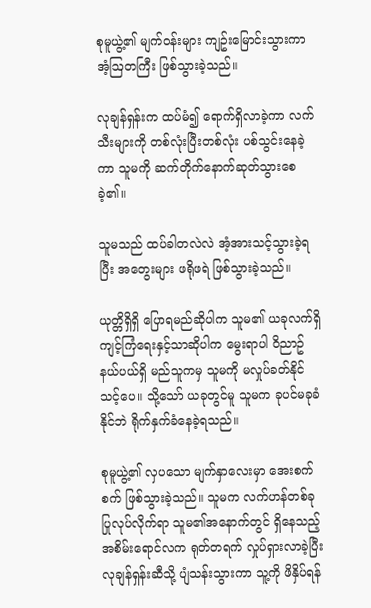စုမူယွဲ့၏ မျက်ဝန်းများ ကျဥ်းမြောင်းသွားကာ အံ့ဩတကြီး ဖြစ်သွားခဲ့သည်။

လုချန်ရှန်းက ထပ်မံ၍ ရောက်ရှိလာခဲ့ကာ လက်သီးများကို တစ်လုံးပြီးတစ်လုံး ပစ်သွင်းနေခဲ့ကာ သူမကို ဆက်တိုက်နောက်ဆုတ်သွားစေခဲ့၏။

သူမသည် ထပ်ခါတလဲလဲ အံ့အားသင့်သွားခဲ့ရပြီး အတွေးများ ဖရိုဖရဲ ဖြစ်သွားခဲ့သည်။

ယုတ္တိရှိရှိ ပြောရမည်ဆိုပါက သူမ၏ ယခုလက်ရှိ ကျင့်ကြံရေးနှင့်သာဆိုပါက မွေးရာပါ ဝိညာဥ်နယ်ပယ်ရှိ မည်သူကမှ သူမကို မလှုပ်ခတ်နိုင်သင့်ပေ။ သို့သော် ယခုတွင်မူ သူမက ခုပင်မခုခံနိုင်ဘဲ ရိုက်နှက်ခံနေခဲ့ရသည်။

စုမူယွဲ့၏ လှပသော မျက်နှာလေးမှာ အေးစက်စက် ဖြစ်သွားခဲ့သည်။ သူမက လက်ဟန်တစ်ခု ပြုလုပ်လိုက်ရာ သူမ၏အနောက်တွင် ရှိနေသည့် အစိမ်းရောင်လက ရုတ်တရက် လှုပ်ရှားလာခဲ့ပြီး လုချန်ရှန်းဆီသို့ ပျံသန်းသွားကာ သူ့ကို ဖိနှိပ်ရန်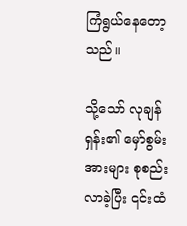ကြံရွယ်နေတော့သည်။

သို့သော် လုချန်ရှန်း၏ မှော်စွမ်းအားများ စုစည်းလာခဲ့ပြီး ၎င်းထံ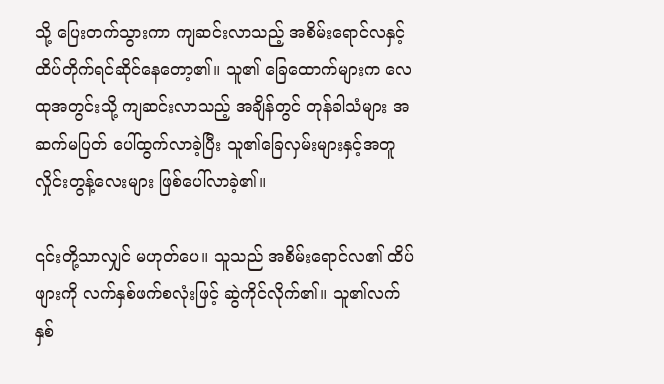သို့ ပြေးတက်သွားကာ ကျဆင်းလာသည့် အစိမ်းရောင်လနှင့် ထိပ်တိုက်ရင်ဆိုင်နေတော့၏။ သူ၏ ခြေထောက်များက လေထုအတွင်းသို့ ကျဆင်းလာသည့် အချိန်တွင် တုန်ခါသံများ အဆက်မပြတ် ပေါ်ထွက်လာခဲ့ပြီး သူ၏ခြေလှမ်းများနှင့်အတူ လှိုင်းတွန့်လေးများ ဖြစ်ပေါ်လာခဲ့၏။

၎င်းတို့သာလျှင် မဟုတ်ပေ။ သူသည် အစိမ်းရောင်လ၏ ထိပ်ဖျားကို လက်နှစ်ဖက်စလုံးဖြင့် ဆွဲကိုင်လိုက်၏။ သူ၏လက်နှစ်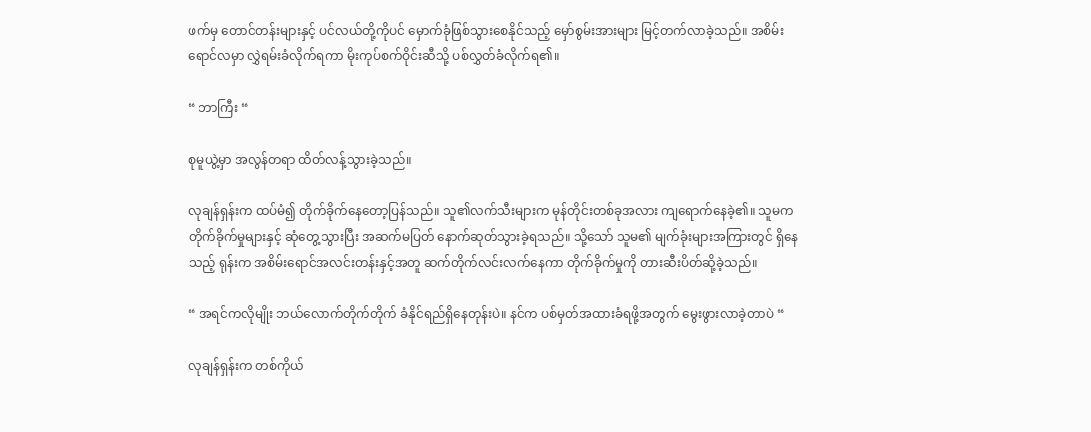ဖက်မှ တောင်တန်းများနှင့် ပင်လယ်တို့ကိုပင် မှောက်ခုံဖြစ်သွားစေနိုင်သည့် မှော်စွမ်းအားများ မြင့်တက်လာခဲ့သည်။ အစိမ်းရောင်လမှာ လွှဲရမ်းခံလိုက်ရကာ မိုးကုပ်စက်ဝိုင်းဆီသို့ ပစ်လွှတ်ခံလိုက်ရ၏။

“ ဘာကြီး “

စုမူယွဲ့မှာ အလွန်တရာ ထိတ်လန့်သွားခဲ့သည်။

လုချန်ရှန်းက ထပ်မံ၍ တိုက်ခိုက်နေတော့ပြန်သည်။ သူ၏လက်သီးများက မုန်တိုင်းတစ်ခုအလား ကျရောက်နေခဲ့၏။ သူမက တိုက်ခိုက်မှုများနှင့် ဆုံတွေ့သွားပြီး အဆက်မပြတ် နောက်ဆုတ်သွားခဲ့ရသည်။ သို့သော် သူမ၏ မျက်ခုံးများအကြားတွင် ရှိနေသည့် ရုန်းက အစိမ်းရောင်အလင်းတန်းနှင့်အတူ ဆက်တိုက်လင်းလက်နေကာ တိုက်ခိုက်မှုကို တားဆီးပိတ်ဆို့ခဲ့သည်။

“ အရင်ကလိုမျိုး ဘယ်လောက်တိုက်တိုက် ခံနိုင်ရည်ရှိနေတုန်းပဲ။ နင်က ပစ်မှတ်အထားခံရဖို့အတွက် မွေးဖွားလာခဲ့တာပဲ “

လုချန်ရှန်းက တစ်ကိုယ်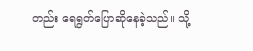တည်း ရေရွတ်ပြောဆိုနေခဲ့သည်။ သို့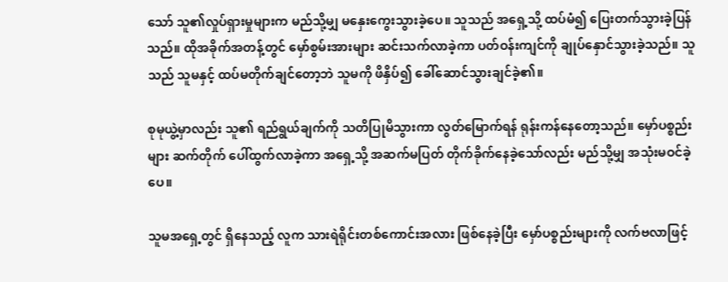သော် သူ၏လှုပ်ရှားမှုများက မည်သို့မျှ မနှေးကွေးသွားခဲ့ပေ။ သူသည် အရှေ့သို့ ထပ်မံ၍ ပြေးတက်သွားခဲ့ပြန်သည်။ ထိုအခိုက်အတန့်တွင် မှော်စွမ်းအားများ ဆင်းသက်လာခဲ့ကာ ပတ်ဝန်းကျင်ကို ချုပ်နှောင်သွားခဲ့သည်။ သူသည် သူမနှင့် ထပ်မတိုက်ချင်တော့ဘဲ သူမကို ဖိနှိပ်၍ ခေါ်ဆောင်သွားချင်ခဲ့၏။

စုမုယွဲ့မှာလည်း သူ၏ ရည်ရွယ်ချက်ကို သတိပြုမိသွားကာ လွတ်မြောက်ရန် ရုန်းကန်နေတော့သည်။ မှော်ပစ္စည်းများ ဆက်တိုက် ပေါ်ထွက်လာခဲ့ကာ အရှေ့သို့ အဆက်မပြတ် တိုက်ခိုက်နေခဲ့သော်လည်း မည်သို့မျှ အသုံးမဝင်ခဲ့ပေ။

သူမအရှေ့တွင် ရှိနေသည့် လူက သားရဲရိုင်းတစ်ကောင်းအလား ဖြစ်နေခဲ့ပြီး မှော်ပစ္စည်းများကို လက်ဗလာဖြင့်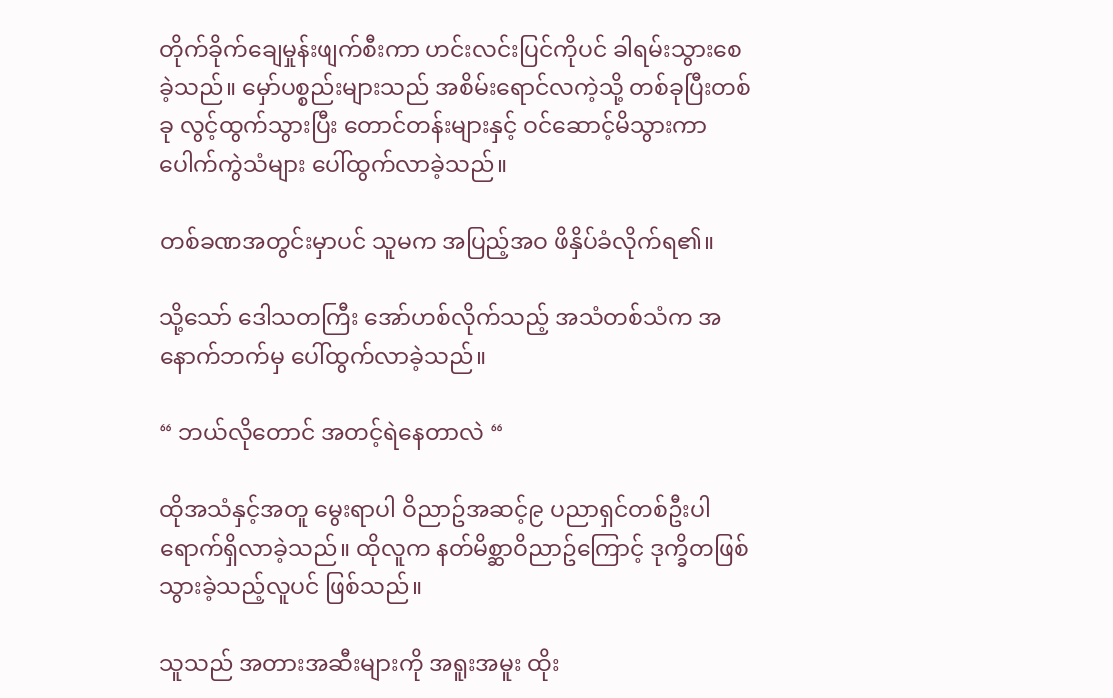တိုက်ခိုက်ချေမှုန်းဖျက်စီးကာ ဟင်းလင်းပြင်ကိုပင် ခါရမ်းသွားစေခဲ့သည်။ မှော်ပစ္စည်းများသည် အစိမ်းရောင်လကဲ့သို့ တစ်ခုပြီးတစ်ခု လွင့်ထွက်သွားပြီး တောင်တန်းများနှင့် ဝင်ဆောင့်မိသွားကာ ပေါက်ကွဲသံများ ပေါ်ထွက်လာခဲ့သည်။

တစ်ခဏအတွင်းမှာပင် သူမက အပြည့်အဝ ဖိနှိပ်ခံလိုက်ရ၏။

သို့သော် ဒေါသတကြီး အော်ဟစ်လိုက်သည့် အသံတစ်သံက အနောက်ဘက်မှ ပေါ်ထွက်လာခဲ့သည်။

“ ဘယ်လိုတောင် အတင့်ရဲနေတာလဲ “

ထိုအသံနှင့်အတူ ‌မွေးရာပါ ဝိညာဥ်အဆင့်၉ ပညာရှင်တစ်ဦးပါ ရောက်ရှိလာခဲ့သည်။ ထိုလူက နတ်မိစ္ဆာဝိညာဥ်ကြောင့် ဒုက္ခိတဖြစ်သွားခဲ့သည့်လူပင် ဖြစ်သည်။

သူသည် အတားအဆီးများကို အရူးအမူး ထိုး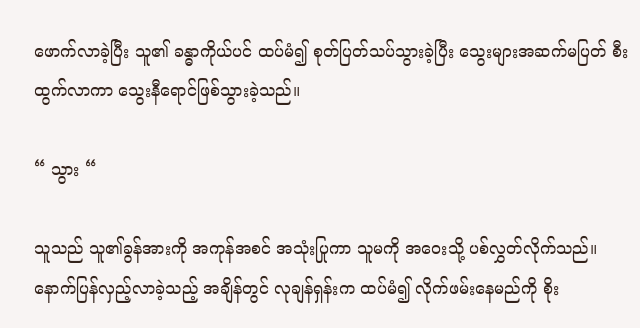ဖောက်လာခဲ့ပြီး သူ၏ ခန္ဓာကိုယ်ပင် ထပ်မံ၍ စုတ်ပြတ်သပ်သွားခဲ့ပြီး သွေးများအဆက်မပြတ် စီးထွက်လာကာ သွေးနီရောင်ဖြစ်သွားခဲ့သည်။

“ သွား “

သူသည် သူ၏ခွန်အားကို အကုန်အစင် အသုံးပြုကာ သူမကို အဝေးသို့ ပစ်လွှတ်လိုက်သည်။ နောက်ပြန်လှည့်လာခဲ့သည့် အချိန်တွင် လုချန်ရှန်းက ထပ်မံ၍ လိုက်ဖမ်းနေမည်ကို စိုး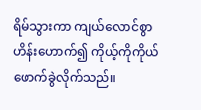ရိမ်သွားကာ ကျယ်လောင်စွာ ဟိန်းဟောက်၍ ကိုယ့်ကိုကိုယ် ဖောက်ခွဲလိုက်သည်။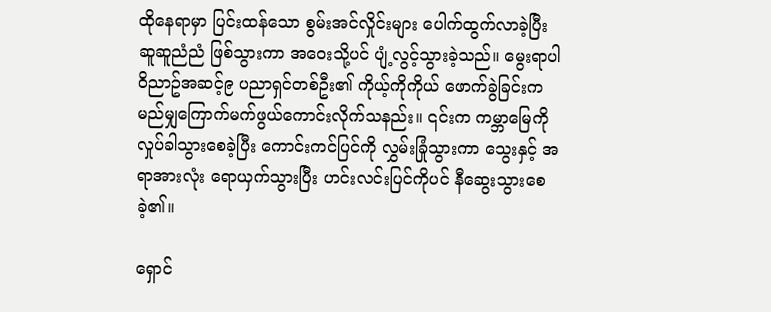ထိုနေရာမှာ ပြင်းထန်သော စွမ်းအင်လှိုင်းများ ပေါက်ထွက်လာခဲ့ပြီး ဆူဆူညံညံ ဖြစ်သွားကာ အဝေးသို့ပင် ပျံ့လွင့်သွားခဲ့သည်။ မွေးရာပါ ဝိညာဥ်အဆင့်၉ ပညာရှင်တစ်ဦး၏ ကိုယ့်ကိုကိုယ် ဖောက်ခွဲခြင်းက မည်မျှကြောက်မက်ဖွယ်ကောင်းလိုက်သနည်း။ ၎င်းက ကမ္ဘာမြေကို လှုပ်ခါသွားစေခဲ့ပြီး ကောင်းကင်ပြင်ကို လွှမ်းခြုံသွားကာ သွေးနှင့် အရာအားလုံး ရောယှက်သွားပြီး ဟင်းလင်းပြင်ကိုပင် နီဆွေးသွားစေခဲ့၏။

ရှောင်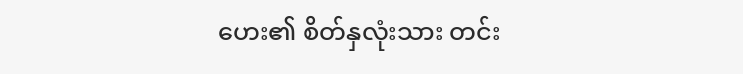ဟေး၏ စိတ်နှလုံးသား တင်း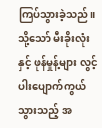ကြပ်သွားခဲ့သည်။ သို့သော် မီးခိုးလုံးနှင့် ဖုန်မှုန့်များ လွင့်ပါးပျောက်ကွယ်သွားသည့် အ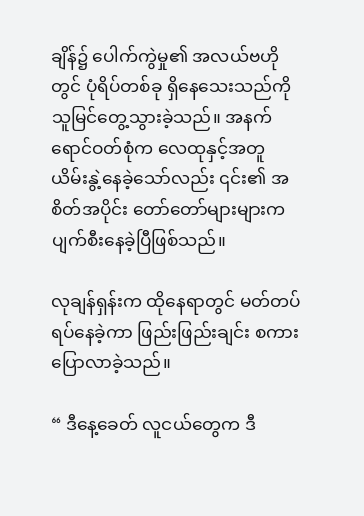ချိန်၌ ပေါက်ကွဲမှု၏ အလယ်ဗဟိုတွင် ပုံရိပ်တစ်ခု ရှိနေသေးသည်ကို သူမြင်တွေ့သွားခဲ့သည်။ အနက်ရောင်ဝတ်စုံက လေထုနှင့်အတူ ယိမ်းနွဲ့နေခဲ့သော်လည်း ၎င်း၏ အစိတ်အပိုင်း တော်တော်များများက ပျက်စီးနေခဲ့ပြီဖြစ်သည်။

လုချန်ရှန်းက ထိုနေရာတွင် မတ်တပ်ရပ်နေခဲ့ကာ ဖြည်းဖြည်းချင်း စကားပြောလာခဲ့သည်။

“ ဒီနေ့ခေတ် လူငယ်တွေက ဒီ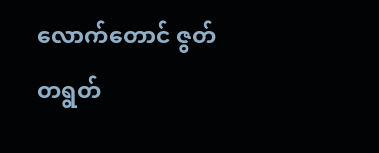လောက်တောင် ဇွတ်တရွတ်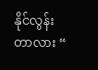နိုင်လွန်းတာလား “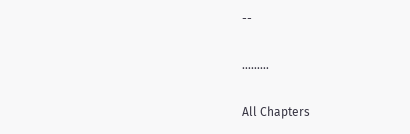--

………

All Chapters